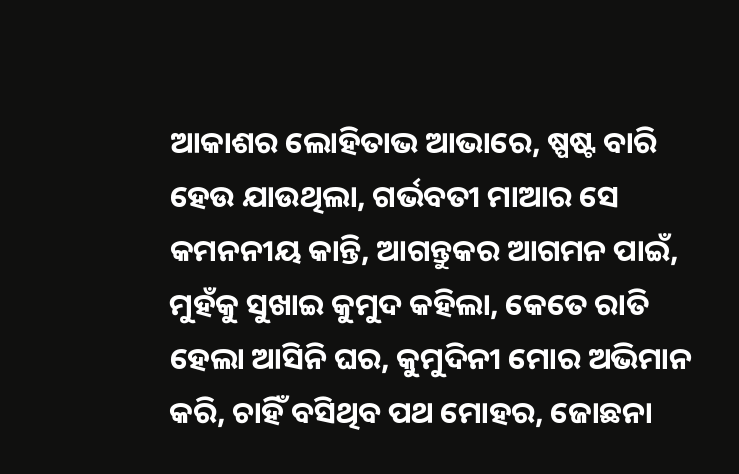ଆକାଶର ଲୋହିତାଭ ଆଭାରେ, ଷ୍ପଷ୍ଟ ବାରି ହେଉ ଯାଉଥିଲା, ଗର୍ଭବତୀ ମାଆର ସେ କମନନୀୟ କାନ୍ତି, ଆଗନ୍ତୁକର ଆଗମନ ପାଇଁ,
ମୁହଁକୁ ସୁଖାଇ କୁମୁଦ କହିଲା, କେତେ ରାତି ହେଲା ଆସିନି ଘର, କୁମୁଦିନୀ ମୋର ଅଭିମାନ କରି, ଚାହିଁ ବସିଥିବ ପଥ ମୋହର, ଜୋଛନା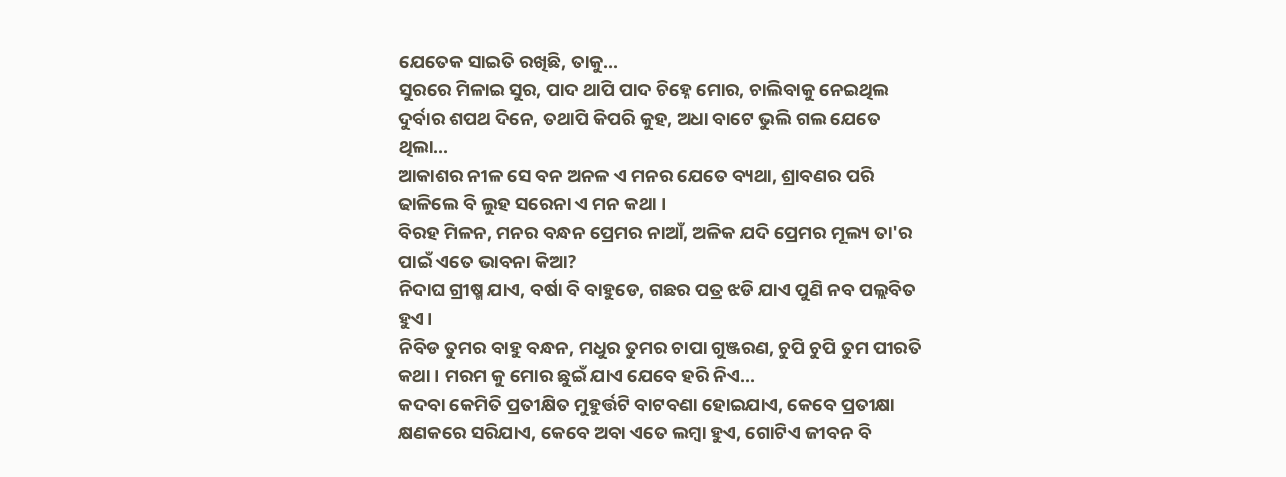ଯେତେକ ସାଇତି ରଖିଛି, ତାକୁ...
ସୁରରେ ମିଳାଇ ସୁର, ପାଦ ଥାପି ପାଦ ଚିହ୍ନେ ମୋର, ଚାଲିବାକୁ ନେଇଥିଲ ଦୁର୍ବାର ଶପଥ ଦିନେ, ତଥାପି କିପରି କୁହ, ଅଧା ବାଟେ ଭୁଲି ଗଲ ଯେତେ ଥିଲା...
ଆକାଶର ନୀଳ ସେ ବନ ଅନଳ ଏ ମନର ଯେତେ ବ୍ୟଥା, ଶ୍ରାବଣର ପରି ଢାଳିଲେ ବି ଲୁହ ସରେନା ଏ ମନ କଥା ।
ବିରହ ମିଳନ, ମନର ବନ୍ଧନ ପ୍ରେମର ନାଆଁ, ଅଳିକ ଯଦି ପ୍ରେମର ମୂଲ୍ୟ ତା'ର ପାଇଁ ଏତେ ଭାବନା କିଆ?
ନିଦାଘ ଗ୍ରୀଷ୍ମ ଯାଏ, ବର୍ଷା ବି ବାହୁଡେ, ଗଛର ପତ୍ର ଝଡି ଯାଏ ପୁଣି ନବ ପଲ୍ଲବିତ ହୁଏ।
ନିବିଡ ତୁମର ବାହୁ ବନ୍ଧନ, ମଧୁର ତୁମର ଚାପା ଗୁଞ୍ଜରଣ, ଚୁପି ଚୁପି ତୁମ ପୀରତି କଥା । ମରମ କୁ ମୋର ଛୁଇଁ ଯାଏ ଯେବେ ହରି ନିଏ...
କଦବା କେମିତି ପ୍ରତୀକ୍ଷିତ ମୁହୁର୍ତ୍ତଟି ବାଟବଣା ହୋଇଯାଏ, କେବେ ପ୍ରତୀକ୍ଷା କ୍ଷଣକରେ ସରିଯାଏ, କେବେ ଅବା ଏତେ ଲମ୍ବା ହୁଏ, ଗୋଟିଏ ଜୀବନ ବି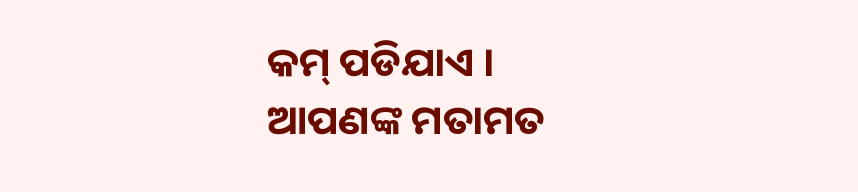କମ୍ ପଡିଯାଏ ।
ଆପଣଙ୍କ ମତାମତ